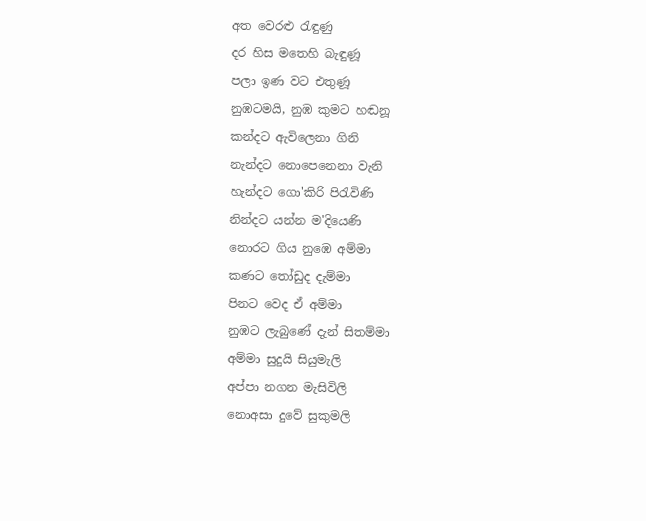අත වෙරළු රැඳුණු
දර හිස මතෙහි බැඳුණූ
පලා ඉණ වට එතුණූ
නුඹටමයි, නුඹ කුමට හඬනූ
කන්දට ඇවිලෙනා ගිනි
නැන්දට නොපෙනෙනා වැනි
හැන්දට ගො'කිරි පිරැවිණි
නින්දට යන්න ම'දියෙණි
නොරට ගිය නුඹෙ අම්මා
කණට තෝඩුද දැම්මා
පිනට වෙද ඒ අම්මා
නුඹට ලැබුණේ දැන් සිතම්මා
අම්මා සුදුයි සියුමැලි
අප්පා නගන මැසිවිලි
නොඅසා දුවේ සුකුමලි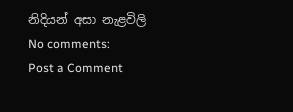නිදියන් අසා නැළවිලි
No comments:
Post a Comment